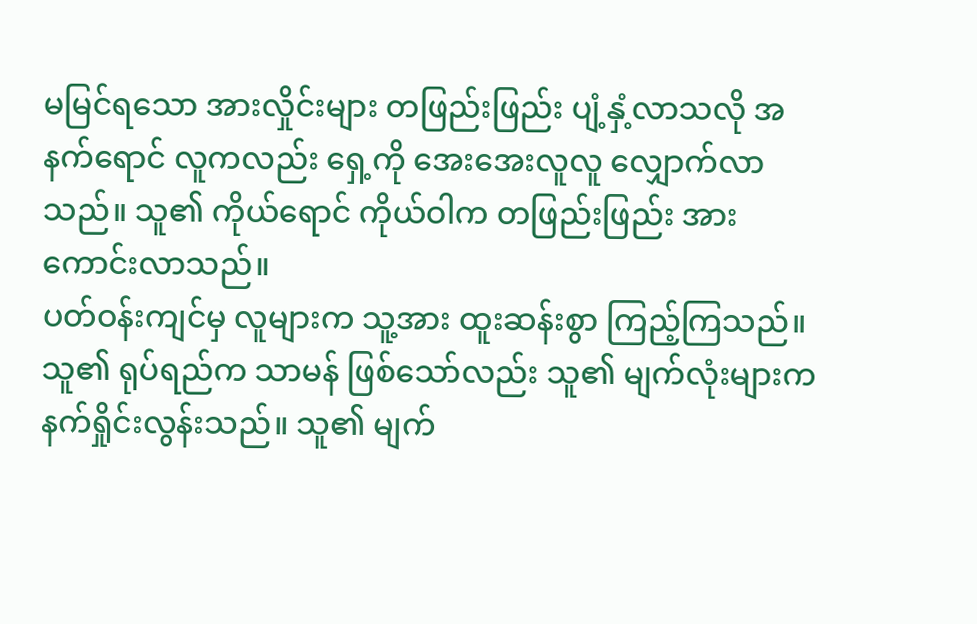မမြင်ရသော အားလှိုင်းများ တဖြည်းဖြည်း ပျံ့နှံ့လာသလို အနက်ရောင် လူကလည်း ရှေ့ကို အေးအေးလူလူ လျှောက်လာသည်။ သူ၏ ကိုယ်ရောင် ကိုယ်ဝါက တဖြည်းဖြည်း အားကောင်းလာသည်။
ပတ်ဝန်းကျင်မှ လူများက သူ့အား ထူးဆန်းစွာ ကြည့်ကြသည်။ သူ၏ ရုပ်ရည်က သာမန် ဖြစ်သော်လည်း သူ၏ မျက်လုံးများက နက်ရှိုင်းလွန်းသည်။ သူ၏ မျက်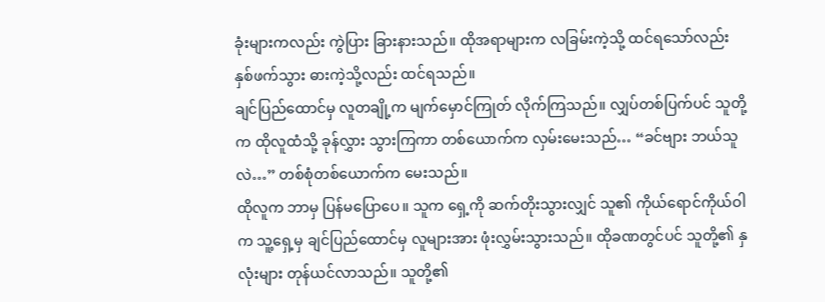ခုံးများကလည်း ကွဲပြား ခြားနားသည်။ ထိုအရာများက လခြမ်းကဲ့သို့ ထင်ရသော်လည်း နှစ်ဖက်သွား ဓားကဲ့သို့လည်း ထင်ရသည်။
ချင်ပြည်ထောင်မှ လူတချို့က မျက်မှောင်ကြုတ် လိုက်ကြသည်။ လျှပ်တစ်ပြက်ပင် သူတို့က ထိုလူထံသို့ ခုန်လွှား သွားကြကာ တစ်ယောက်က လှမ်းမေးသည်… “ခင်ဗျား ဘယ်သူလဲ…” တစ်စုံတစ်ယောက်က မေးသည်။
ထိုလူက ဘာမှ ပြန်မပြောပေ။ သူက ရှေ့ကို ဆက်တိုးသွားလျှင် သူ၏ ကိုယ်ရောင်ကိုယ်ဝါက သူ့ရှေ့မှ ချင်ပြည်ထောင်မှ လူများအား ဖုံးလွှမ်းသွားသည်။ ထိုခဏတွင်ပင် သူတို့၏ နှလုံးများ တုန်ယင်လာသည်။ သူတို့၏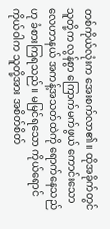တစ်ကိုယ်လုံးက အေးစက်လာ၏။ ထိုအခိုက်တွင် သူတို့က လွန်စွာ ကြောက်မက်ဖွယ် ကောင်းသော လေဟာနယ် အကန့်အသတ်ထဲကို ရောက်နေသည်ဟု ခံစားကြရသည်။ မမြင်ရသော ကိုယ်ရောင်ကိုယ်ဝါက သူတို့အား အစိတ်စိတ်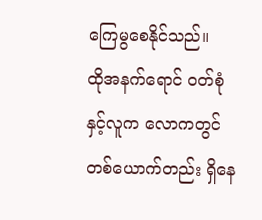ကြေမွစေနိုင်သည်။
ထိုအနက်ရောင် ဝတ်စုံနှင့်လူက လောကတွင် တစ်ယောက်တည်း ရှိနေ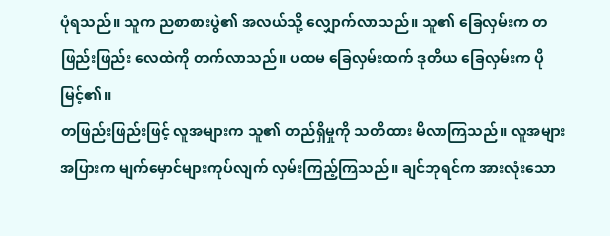ပုံရသည်။ သူက ညစာစားပွဲ၏ အလယ်သို့ လျှောက်လာသည်။ သူ၏ ခြေလှမ်းက တဖြည်းဖြည်း လေထဲကို တက်လာသည်။ ပထမ ခြေလှမ်းထက် ဒုတိယ ခြေလှမ်းက ပိုမြင့်၏။
တဖြည်းဖြည်းဖြင့် လူအများက သူ၏ တည်ရှိမှုကို သတိထား မိလာကြသည်။ လူအများအပြားက မျက်မှောင်များကုပ်လျက် လှမ်းကြည့်ကြသည်။ ချင်ဘုရင်က အားလုံးသော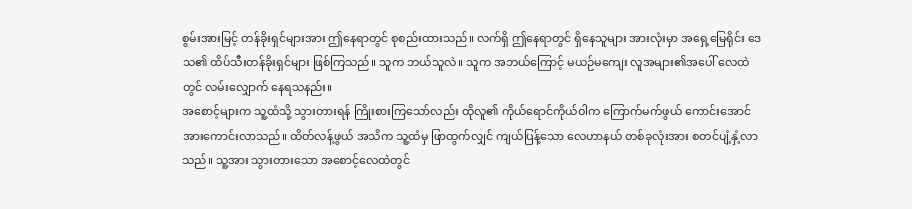စွမ်းအားမြင့် တန်ခိုးရှင်များအား ဤနေရာတွင် စုစည်းထားသည်။ လက်ရှိ ဤနေရာတွင် ရှိနေသူများ အားလုံးမှာ အရှေ့မြေရိုင်း ဒေသ၏ ထိပ်သီးတန်ခိုးရှင်များ ဖြစ်ကြသည်။ သူက ဘယ်သူလဲ။ သူက အဘယ်ကြောင့် မယဉ်မကျေး လူအများ၏အပေါ် လေထဲတွင် လမ်းလျှောက် နေရသနည်း။
အစောင့်များက သူ့ထံသို့ သွားတားရန် ကြိုးစားကြသော်လည်း ထိုလူ၏ ကိုယ်ရောင်ကိုယ်ဝါက ကြောက်မက်ဖွယ် ကောင်းအောင် အားကောင်းလာသည်။ ထိတ်လန့်ဖွယ် အသိက သူ့ထံမှ ဖြာထွက်လျှင် ကျယ်ပြန့်သော လေဟာနယ် တစ်ခုလုံးအား စတင်ပျံ့နှံ့လာသည်။ သူ့အား သွားတားသော အစောင့်လေထဲတွင်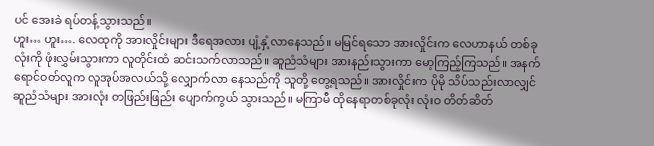ပင် အေးခဲ ရပ်တန့်သွားသည်။
ဟူး… ဟူး…. လေထုကို အားလှိုင်းများ ဒီရေအလား ပျံ့နှံ့လာနေသည်။ မမြင်ရသော အားလှိုင်းက လေဟာနယ် တစ်ခုလုံးကို ဖုံးလွှမ်းသွားကာ လူတိုင်းထံ ဆင်းသက်လာသည်။ ဆူညံသံများ အားနည်းသွားကာ မော့ကြည့်ကြသည်။ အနက်ရောင်ဝတ်လူက လူအုပ်အလယ်သို့ လျှောက်လာ နေသည်ကို သူတို့ တွေ့ရသည်။ အားလှိုင်းက ပိုမို သိပ်သည်းလာလျှင် ဆူညံသံများ အားလုံး တဖြည်းဖြည်း ပျောက်ကွယ် သွားသည်။ မကြာမီ ထိုနေရာတစ်ခုလုံး လုံးဝ တိတ်ဆိတ်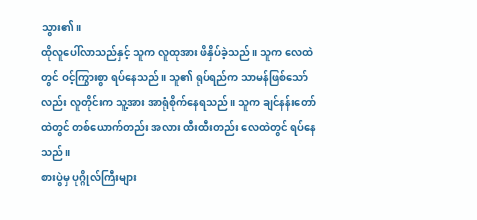သွား၏။
ထိုလူပေါ်လာသည်နှင့် သူက လူထုအား ဖိနှိပ်ခဲ့သည်။ သူက လေထဲတွင် ဝင့်ကြွားစွာ ရပ်နေသည်။ သူ၏ ရုပ်ရည်က သာမန်ဖြစ်သော်လည်း လူတိုင်းက သူ့အား အာရုံစိုက်နေရသည်။ သူက ချင်နန်းတော်ထဲတွင် တစ်ယောက်တည်း အလား ထီးထီးတည်း လေထဲတွင် ရပ်နေသည်။
စားပွဲမှ ပုဂ္ဂိုလ်ကြီးများ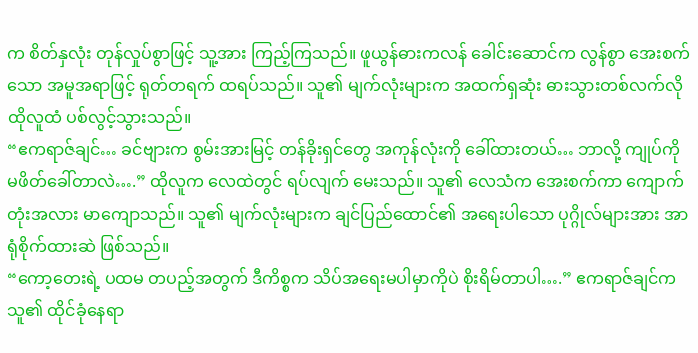က စိတ်နှလုံး တုန်လှုပ်စွာဖြင့် သူ့အား ကြည့်ကြသည်။ ဖူယွန်ဓားကလန် ခေါင်းဆောင်က လွန်စွာ အေးစက်သော အမူအရာဖြင့် ရုတ်တရက် ထရပ်သည်။ သူ၏ မျက်လုံးများက အထက်ရှဆုံး ဓားသွားတစ်လက်လို ထိုလူထံ ပစ်လွင့်သွားသည်။
“ဧကရာဇ်ချင်… ခင်ဗျားက စွမ်းအားမြင့် တန်ခိုးရှင်တွေ အကုန်လုံးကို ခေါ်ထားတယ်… ဘာလို့ ကျုပ်ကို မဖိတ်ခေါ်တာလဲ….” ထိုလူက လေထဲတွင် ရပ်လျက် မေးသည်။ သူ၏ လေသံက အေးစက်ကာ ကျောက်တုံးအလား မာကျောသည်။ သူ၏ မျက်လုံးများက ချင်ပြည်ထောင်၏ အရေးပါသော ပုဂ္ဂိုလ်များအား အာရုံစိုက်ထားဆဲ ဖြစ်သည်။
“ကော့တေးရဲ့ ပထမ တပည့်အတွက် ဒီကိစ္စက သိပ်အရေးမပါမှာကိုပဲ စိုးရိမ်တာပါ….” ဧကရာဇ်ချင်က သူ၏ ထိုင်ခုံနေရာ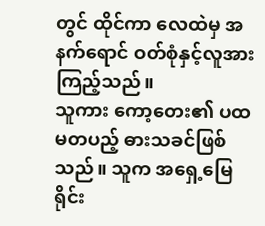တွင် ထိုင်ကာ လေထဲမှ အနက်ရောင် ဝတ်စုံနှင့်လူအား ကြည့်သည်။
သူကား ကော့တေး၏ ပထမတပည့် ဓားသခင်ဖြစ်သည်။ သူက အရှေ့မြေရိုင်း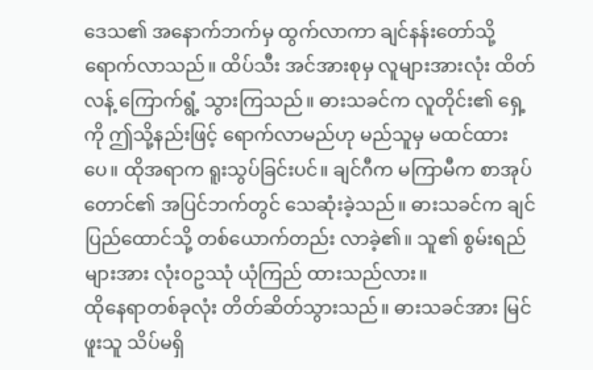ဒေသ၏ အနောက်ဘက်မှ ထွက်လာကာ ချင်နန်းတော်သို့ ရောက်လာသည်။ ထိပ်သီး အင်အားစုမှ လူများအားလုံး ထိတ်လန့် ကြောက်ရွံ့ သွားကြသည်။ ဓားသခင်က လူတိုင်း၏ ရှေ့ကို ဤသို့နည်းဖြင့် ရောက်လာမည်ဟု မည်သူမှ မထင်ထားပေ။ ထိုအရာက ရူးသွပ်ခြင်းပင်။ ချင်ဂီက မကြာမီက စာအုပ်တောင်၏ အပြင်ဘက်တွင် သေဆုံးခဲ့သည်။ ဓားသခင်က ချင်ပြည်ထောင်သို့ တစ်ယောက်တည်း လာခဲ့၏။ သူ၏ စွမ်းရည်များအား လုံးဝဥဿုံ ယုံကြည် ထားသည်လား။
ထိုနေရာတစ်ခုလုံး တိတ်ဆိတ်သွားသည်။ ဓားသခင်အား မြင်ဖူးသူ သိပ်မရှိ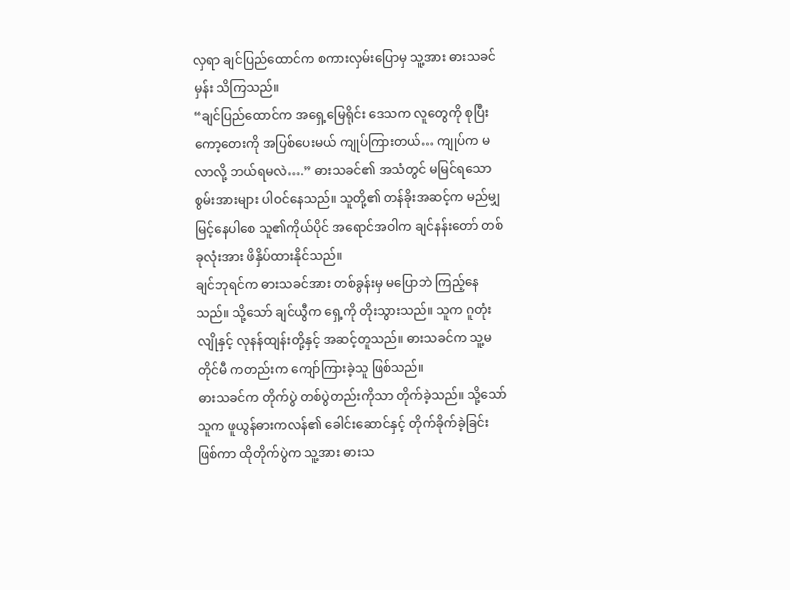လှရာ ချင်ပြည်ထောင်က စကားလှမ်းပြောမှ သူ့အား ဓားသခင်မှန်း သိကြသည်။
“ချင်ပြည်ထောင်က အရှေ့မြေရိုင်း ဒေသက လူတွေကို စုပြီး ကော့တေးကို အပြစ်ပေးမယ် ကျုပ်ကြားတယ်… ကျုပ်က မလာလို့ ဘယ်ရမလဲ….” ဓားသခင်၏ အသံတွင် မမြင်ရသော စွမ်းအားများ ပါဝင်နေသည်။ သူတို့၏ တန်ခိုးအဆင့်က မည်မျှ မြင့်နေပါစေ သူ၏ကိုယ်ပိုင် အရောင်အဝါက ချင်နန်းတော် တစ်ခုလုံးအား ဖိနှိပ်ထားနိုင်သည်။
ချင်ဘုရင်က ဓားသခင်အား တစ်ခွန်းမှ မပြောဘဲ ကြည့်နေသည်။ သို့သော် ချင်ယွီက ရှေ့ကို တိုးသွားသည်။ သူက ဂူတုံးလျိုနှင့် လုနန်ထျန်းတို့နှင့် အဆင့်တူသည်။ ဓားသခင်က သူ့မတိုင်မီ ကတည်းက ကျော်ကြားခဲ့သူ ဖြစ်သည်။
ဓားသခင်က တိုက်ပွဲ တစ်ပွဲတည်းကိုသာ တိုက်ခဲ့သည်။ သို့သော် သူက ဖူယွန်ဓားကလန်၏ ခေါင်းဆောင်နှင့် တိုက်ခိုက်ခဲ့ခြင်း ဖြစ်ကာ ထိုတိုက်ပွဲက သူ့အား ဓားသ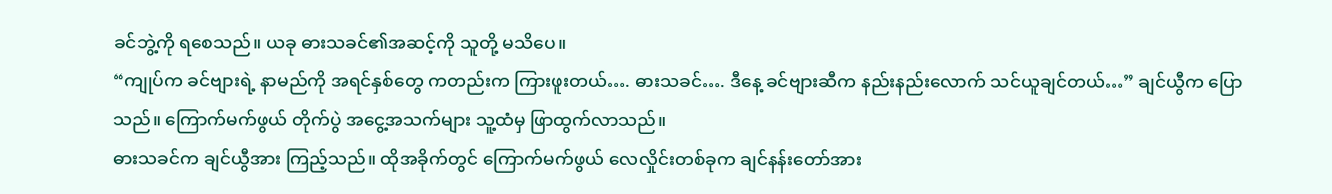ခင်ဘွဲ့ကို ရစေသည်။ ယခု ဓားသခင်၏အဆင့်ကို သူတို့ မသိပေ။
“ကျုပ်က ခင်ဗျားရဲ့ နာမည်ကို အရင်နှစ်တွေ ကတည်းက ကြားဖူးတယ်…. ဓားသခင်…. ဒီနေ့ ခင်ဗျားဆီက နည်းနည်းလောက် သင်ယူချင်တယ်…” ချင်ယွီက ပြောသည်။ ကြောက်မက်ဖွယ် တိုက်ပွဲ အငွေ့အသက်များ သူ့ထံမှ ဖြာထွက်လာသည်။
ဓားသခင်က ချင်ယွီအား ကြည့်သည်။ ထိုအခိုက်တွင် ကြောက်မက်ဖွယ် လေလှိုင်းတစ်ခုက ချင်နန်းတော်အား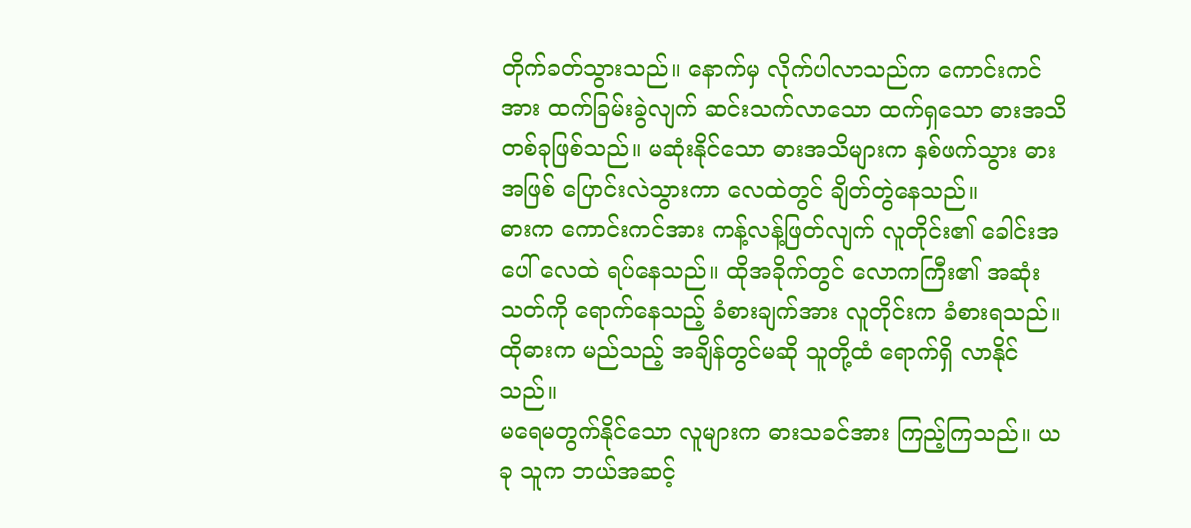တိုက်ခတ်သွားသည်။ နောက်မှ လိုက်ပါလာသည်က ကောင်းကင်အား ထက်ခြမ်းခွဲလျက် ဆင်းသက်လာသော ထက်ရှသော ဓားအသိ တစ်ခုဖြစ်သည်။ မဆုံးနိုင်သော ဓားအသိများက နှစ်ဖက်သွား ဓားအဖြစ် ပြောင်းလဲသွားကာ လေထဲတွင် ချိတ်တွဲနေသည်။
ဓားက ကောင်းကင်အား ကန့်လန့်ဖြတ်လျက် လူတိုင်း၏ ခေါင်းအပေါ် လေထဲ ရပ်နေသည်။ ထိုအခိုက်တွင် လောကကြီး၏ အဆုံးသတ်ကို ရောက်နေသည့် ခံစားချက်အား လူတိုင်းက ခံစားရသည်။ ထိုဓားက မည်သည့် အချိန်တွင်မဆို သူတို့ထံ ရောက်ရှိ လာနိုင်သည်။
မရေမတွက်နိုင်သော လူများက ဓားသခင်အား ကြည့်ကြသည်။ ယခု သူက ဘယ်အဆင့်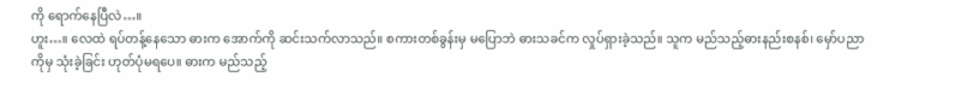ကို ရောက်နေပြီလဲ…။
ဟူး…။ လေထဲ ရပ်တန့်နေသော ဓားက အောက်ကို ဆင်းသက်လာသည်။ စကားတစ်ခွန်းမှ မပြောဘဲ ဓားသခင်က လှုပ်ရှားခဲ့သည်။ သူက မည်သည့်ဓားနည်းစနစ်၊ မှော်ပညာကိုမှ သုံးခဲ့ခြင်း ဟုတ်ပုံမရပေ။ ဓားက မည်သည့်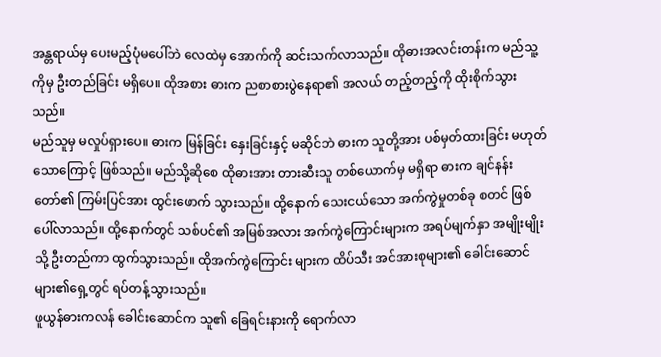အန္တရာယ်မှ ပေးမည့်ပုံမပေါ်ဘဲ လေထဲမှ အောက်ကို ဆင်းသက်လာသည်။ ထိုဓားအလင်းတန်းက မည်သူ့ကိုမှ ဦးတည်ခြင်း မရှိပေ။ ထိုအစား ဓားက ညစာစားပွဲနေရာ၏ အလယ် တည့်တည့်ကို ထိုးစိုက်သွားသည်။
မည်သူမှ မလှုပ်ရှားပေ။ ဓားက မြန်ခြင်း နှေးခြင်းနှင့် မဆိုင်ဘဲ ဓားက သူတို့အား ပစ်မှတ်ထားခြင်း မဟုတ်သောကြောင့် ဖြစ်သည်။ မည်သို့ဆိုစေ ထိုဓားအား တားဆီးသူ တစ်ယောက်မှ မရှိရာ ဓားက ချင်နန်းတော်၏ ကြမ်းပြင်အား ထွင်းဖောက် သွားသည်။ ထို့နောက် သေးငယ်သော အက်ကွဲမှုတစ်ခု စတင် ဖြစ်ပေါ်လာသည်။ ထို့နောက်တွင် သစ်ပင်၏ အမြစ်အလား အက်ကွဲကြောင်းများက အရပ်မျက်နှာ အမျိုးမျိုးသို့ ဦးတည်ကာ ထွက်သွားသည်။ ထိုအက်ကွဲကြောင်း များက ထိပ်သီး အင်အားစုများ၏ ခေါင်းဆောင်များ၏ရှေ့တွင် ရပ်တန့်သွားသည်။
ဖူယွန်ဓားကလန် ခေါင်းဆောင်က သူ၏ ခြေရင်းနားကို ရောက်လာ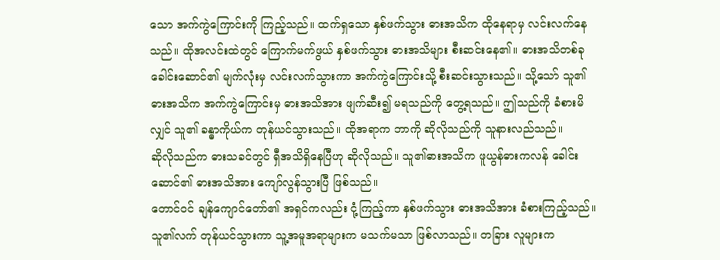သော အက်ကွဲကြောင်းကို ကြည့်သည်။ ထက်ရှသော နှစ်ဖက်သွား ဓားအသိက ထိုနေရာမှ လင်းလက်နေသည်။ ထိုအလင်းထဲတွင် ကြောက်မက်ဖွယ် နှစ်ဖက်သွား ဓားအသိများ စီးဆင်းနေ၏။ ဓားအသိတစ်ခု ခေါင်းဆောင်၏ မျက်လုံးမှ လင်းလက်သွားကာ အက်ကွဲကြောင်းသို့ စီးဆင်းသွားသည်။ သို့သော် သူ၏ ဓားအသိက အက်ကွဲကြောင်းမှ ဓားအသိအား ဖျက်ဆီး၍ မရသည်ကို တွေ့ရသည်။ ဤသည်ကို ခံစားမိလျှင် သူ၏ ခန္ဓာကိုယ်က တုန်ယင်သွားသည်။ ထိုအရာက ဘာကို ဆိုလိုသည်ကို သူနားလည်သည်။
ဆိုလိုသည်က ဓားသခင်တွင် ရှီအသိရှိနေပြီဟု ဆိုလိုသည်။ သူ၏ဓားအသိက ဖူယွန်ဓားကလန် ခေါင်းဆောင်၏ ဓားအသိအား ကျော်လွန်သွားပြီ ဖြစ်သည်။
တောင်ဝင် ချန်ကျောင်တော်၏ အရှင်ကလည်း ငုံ့ကြည့်ကာ နှစ်ဖက်သွား ဓားအသိအား ခံစားကြည့်သည်။ သူ၏လက် တုန်ယင်သွားကာ သူ့အမူအရာများက မသက်မသာ ဖြစ်လာသည်။ တခြား လူများက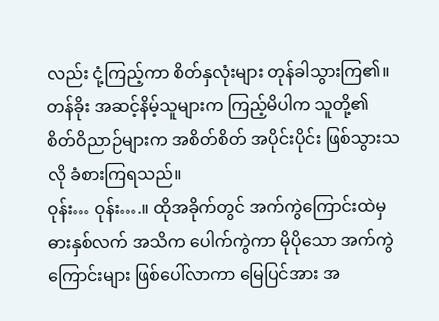လည်း ငုံ့ကြည့်ကာ စိတ်နှလုံးများ တုန်ခါသွားကြ၏။ တန်ခိုး အဆင့်နိမ့်သူများက ကြည့်မိပါက သူတို့၏ စိတ်ဝိညာဉ်များက အစိတ်စိတ် အပိုင်းပိုင်း ဖြစ်သွားသလို ခံစားကြရသည်။
ဝုန်း… ဝုန်း….။ ထိုအခိုက်တွင် အက်ကွဲကြောင်းထဲမှ ဓားနှစ်လက် အသိက ပေါက်ကွဲကာ မိုပိုသော အက်ကွဲကြောင်းများ ဖြစ်ပေါ်လာကာ မြေပြင်အား အ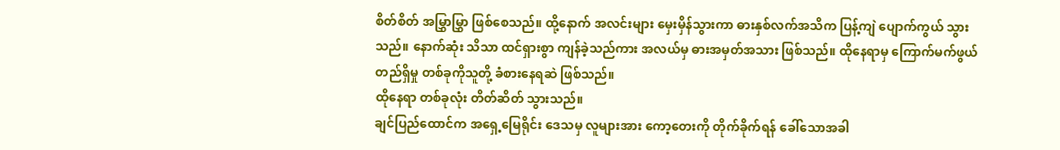စိတ်စိတ် အမြွှာမြွှာ ဖြစ်စေသည်။ ထို့နောက် အလင်းများ မှေးမှိန်သွားကာ ဓားနှစ်လက်အသိက ပြန့်ကျဲ ပျောက်ကွယ် သွားသည်။ နောက်ဆုံး သိသာ ထင်ရှားစွာ ကျန်ခဲ့သည်ကား အလယ်မှ ဓားအမှတ်အသား ဖြစ်သည်။ ထိုနေရာမှ ကြောက်မက်ဖွယ် တည်ရှိမှု တစ်ခုကိုသူတို့ ခံစားနေရဆဲ ဖြစ်သည်။
ထိုနေရာ တစ်ခုလုံး တိတ်ဆိတ် သွားသည်။
ချင်ပြည်ထောင်က အရှေ့မြေရိုင်း ဒေသမှ လူများအား ကော့တေးကို တိုက်ခိုက်ရန် ခေါ်သောအခါ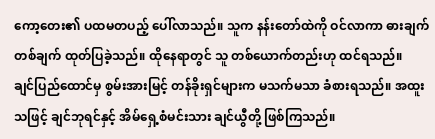ကော့တေး၏ ပထမတပည့် ပေါ်လာသည်။ သူက နန်းတော်ထဲကို ဝင်လာကာ ဓားချက်တစ်ချက် ထုတ်ပြခဲ့သည်။ ထိုနေရာတွင် သူ တစ်ယောက်တည်းဟု ထင်ရသည်။
ချင်ပြည်ထောင်မှ စွမ်းအားမြင့် တန်ခိုးရှင်များက မသက်မသာ ခံစားရသည်။ အထူးသဖြင့် ချင်ဘုရင်နှင့် အိမ်ရှေ့စံမင်းသား ချင်ယွီတို့ ဖြစ်ကြသည်။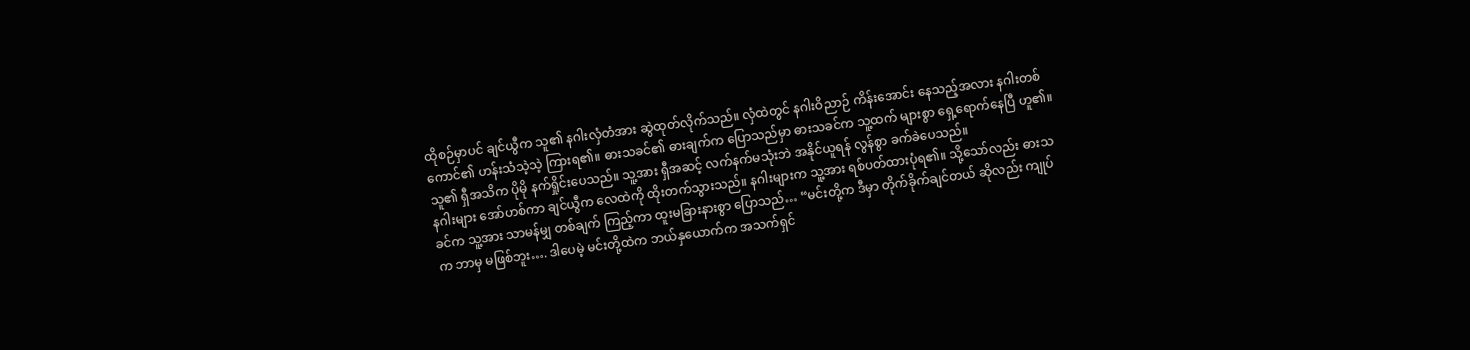ထိုစဉ်မှာပင် ချင်ယွီက သူ၏ နဂါးလှံတံအား ဆွဲထုတ်လိုက်သည်။ လှံထဲတွင် နဂါးဝိညာဉ် ကိန်းအောင်း နေသည့်အလား နဂါးတစ်ကောင်၏ ဟန်းသံသဲ့သဲ့ ကြားရ၏။ ဓားသခင်၏ ဓားချက်က ပြောသည်မှာ ဓားသခင်က သူ့ထက် များစွာ ရှေ့ရောက်နေပြီ ဟူ၏။ သူ၏ ရှီအသိက ပိုမို နက်ရှိုင်းပေသည်။ သူ့အား ရှီအဆင့် လက်နက်မသုံးဘဲ အနိုင်ယူရန် လွန်စွာ ခက်ခဲပေသည်။
နဂါးများ အော်ဟစ်ကာ ချင်ယွီက လေထဲကို ထိုးတက်သွားသည်။ နဂါးများက သူ့အား ရစ်ပတ်ထားပုံရ၏။ သို့သော်လည်း ဓားသခင်က သူ့အား သာမန်မျှ တစ်ချက် ကြည့်ကာ ထူးမခြားနားစွာ ပြောသည်… “မင်းတို့က ဒီမှာ တိုက်ခိုက်ချင်တယ် ဆိုလည်း ကျုပ်က ဘာမှ မဖြစ်ဘူး…. ဒါပေမဲ့ မင်းတို့ထဲက ဘယ်နှယောက်က အသက်ရှင်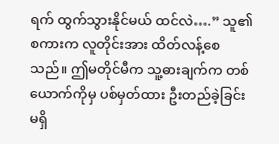ရက် ထွက်သွားနိုင်မယ် ထင်လဲ….” သူ၏စကားက လူတိုင်းအား ထိတ်လန့်စေသည်။ ဤမတိုင်မီက သူ့ဓားချက်က တစ်ယောက်ကိုမှ ပစ်မှတ်ထား ဦးတည်ခဲ့ခြင်း မရှိ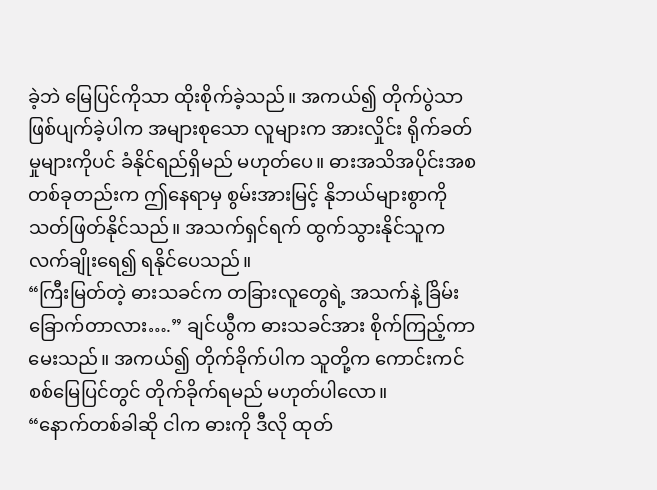ခဲ့ဘဲ မြေပြင်ကိုသာ ထိုးစိုက်ခဲ့သည်။ အကယ်၍ တိုက်ပွဲသာ ဖြစ်ပျက်ခဲ့ပါက အများစုသော လူများက အားလှိုင်း ရိုက်ခတ်မှုများကိုပင် ခံနိုင်ရည်ရှိမည် မဟုတ်ပေ။ ဓားအသိအပိုင်းအစ တစ်ခုတည်းက ဤနေရာမှ စွမ်းအားမြင့် နိုဘယ်များစွာကို သတ်ဖြတ်နိုင်သည်။ အသက်ရှင်ရက် ထွက်သွားနိုင်သူက လက်ချိုးရေ၍ ရနိုင်ပေသည်။
“ကြီးမြတ်တဲ့ ဓားသခင်က တခြားလူတွေရဲ့ အသက်နဲ့ ခြိမ်းခြောက်တာလား….” ချင်ယွီက ဓားသခင်အား စိုက်ကြည့်ကာ မေးသည်။ အကယ်၍ တိုက်ခိုက်ပါက သူတို့က ကောင်းကင် စစ်မြေပြင်တွင် တိုက်ခိုက်ရမည် မဟုတ်ပါလော။
“နောက်တစ်ခါဆို ငါက ဓားကို ဒီလို ထုတ်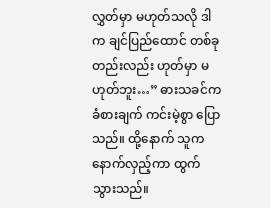လွှတ်မှာ မဟုတ်သလို ဒါက ချင်ပြည်ထောင် တစ်ခုတည်းလည်း ဟုတ်မှာ မဟုတ်ဘူး…” ဓားသခင်က ခံစားချက် ကင်းမဲ့စွာ ပြောသည်။ ထို့နောက် သူက နောက်လှည့်ကာ ထွက်သွားသည်။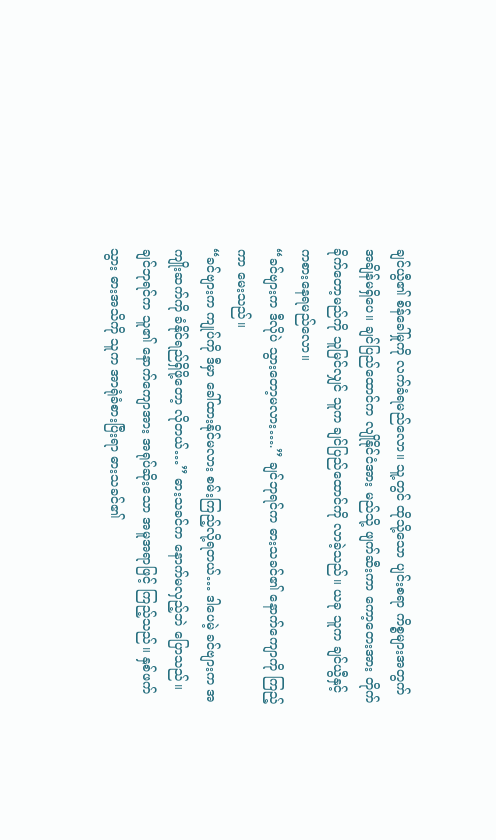ချင်ယွီ၏ စိန်ခေါ်မှုကို လက်ခံရမည်လော။ သူ့တွင် ထိုသို့သော ပျင်းစရာ ကိစ္စများအတွက် အချိန်မရှိပေ။ ချင်ပြည်ထောင်က လျိုနိုင်ငံအား မည်သို့ ဖျက်ဆီးကာ ကော့တေးအား တိုက်ခိုက်တော့မည်ကို သူမြင်လျှင် သူက ချင်ပြည်ထောင်ကို လာခဲ့သည်။ ယခု သူက ချင်ယွီနှင့် ကစားနေရမည်လော။
“ခင်ဗျားက ဒီလိုပဲ သွားတော့မလား….” ချင်ဘုရင်က ဓားသခင်၏ နောက်ကျောကို ကြည့်ကာ မေးသည်။
“ခင်ဗျားက ကျုပ်ကို ဒီမှာ ခေါ်ထားနိုင်မလား စမ်းကြည့်လို့ရတယ်… ဒါပေမဲ့ ခင်ဗျားက အကျိုးဆက်ကို ခံနိုင်ရည်ရှိဖို့တော့ လိုတယ်…” ဓားသခင်က နောက်မလှည့်ဘဲ ပြောသည်။ ချင်ဘုရင်က သူ၏ နောက်ကျောအား အရုပ်ဆိုးသော အမူအရာဖြင့် ကြည့်သည်။ နှစ်ဖက်သွား ဓားအသိကို သူက အာရုံခံစားပြီးရာ ဓားသခင်၏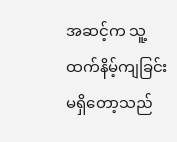အဆင့်က သူ့ထက်နိမ့်ကျခြင်း မရှိတော့သည်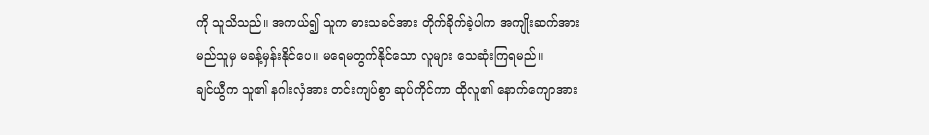ကို သူသိသည်။ အကယ်၍ သူက ဓားသခင်အား တိုက်ခိုက်ခဲ့ပါက အကျိုးဆက်အား မည်သူမှ မခန့်မှန်းနိုင်ပေ။ မရေမတွက်နိုင်သော လူများ သေဆုံးကြရမည်။
ချင်ယွီက သူ၏ နဂါးလှံအား တင်းကျပ်စွာ ဆုပ်ကိုင်ကာ ထိုလူ၏ နောက်ကျောအား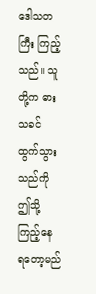ဒေါသတကြီး ကြည့်သည်။ သူတို့က ဓားသခင် ထွက်သွားသည်ကို ဤသို့ ကြည့်နေ ရတော့မည်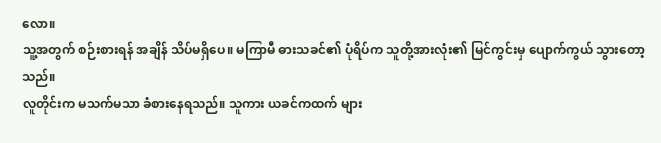လော။
သူ့အတွက် စဉ်းစားရန် အချိန် သိပ်မရှိပေ။ မကြာမီ ဓားသခင်၏ ပုံရိပ်က သူတို့အားလုံး၏ မြင်ကွင်းမှ ပျောက်ကွယ် သွားတော့သည်။
လူတိုင်းက မသက်မသာ ခံစားနေရသည်။ သူကား ယခင်ကထက် များ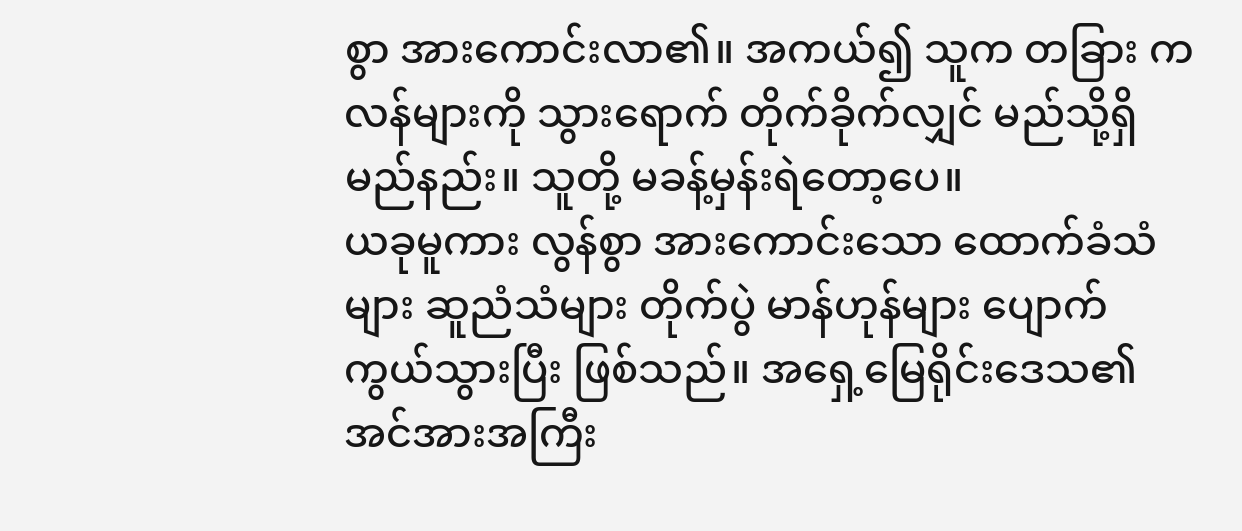စွာ အားကောင်းလာ၏။ အကယ်၍ သူက တခြား ကလန်များကို သွားရောက် တိုက်ခိုက်လျှင် မည်သို့ရှိမည်နည်း။ သူတို့ မခန့်မှန်းရဲတော့ပေ။
ယခုမူကား လွန်စွာ အားကောင်းသော ထောက်ခံသံများ ဆူညံသံများ တိုက်ပွဲ မာန်ဟုန်များ ပျောက်ကွယ်သွားပြီး ဖြစ်သည်။ အရှေ့မြေရိုင်းဒေသ၏ အင်အားအကြီး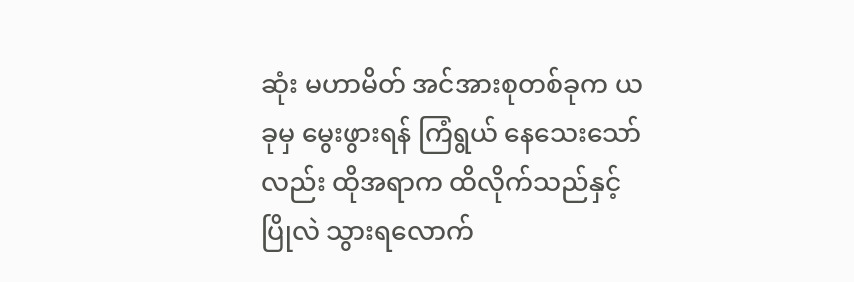ဆုံး မဟာမိတ် အင်အားစုတစ်ခုက ယခုမှ မွေးဖွားရန် ကြံရွယ် နေသေးသော်လည်း ထိုအရာက ထိလိုက်သည်နှင့် ပြိုလဲ သွားရလောက်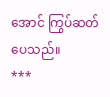အောင် ကြွပ်ဆတ်ပေသည်။
***